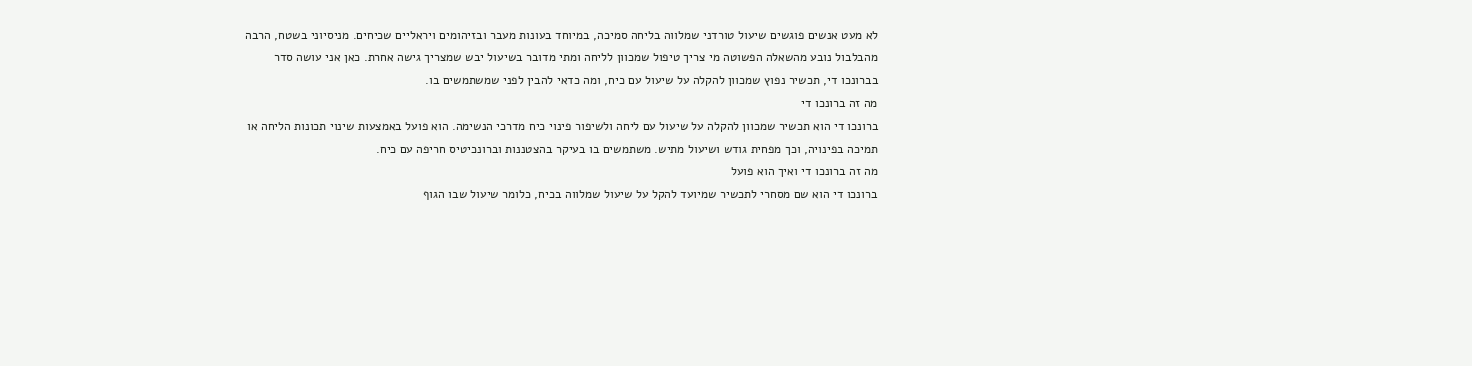לא מעט אנשים פוגשים שיעול טורדני שמלווה בליחה סמיכה, במיוחד בעונות מעבר ובזיהומים ויראליים שכיחים. מניסיוני בשטח, הרבה מהבלבול נובע מהשאלה הפשוטה מי צריך טיפול שמכוון לליחה ומתי מדובר בשיעול יבש שמצריך גישה אחרת. כאן אני עושה סדר בברונכו די, תכשיר נפוץ שמכוון להקלה על שיעול עם כיח, ומה כדאי להבין לפני שמשתמשים בו.
מה זה ברונכו די
ברונכו די הוא תכשיר שמכוון להקלה על שיעול עם ליחה ולשיפור פינוי כיח מדרכי הנשימה. הוא פועל באמצעות שינוי תכונות הליחה או תמיכה בפינויה, וכך מפחית גודש ושיעול מתיש. משתמשים בו בעיקר בהצטננות וברונכיטיס חריפה עם כיח.
מה זה ברונכו די ואיך הוא פועל
ברונכו די הוא שם מסחרי לתכשיר שמיועד להקל על שיעול שמלווה בכיח, כלומר שיעול שבו הגוף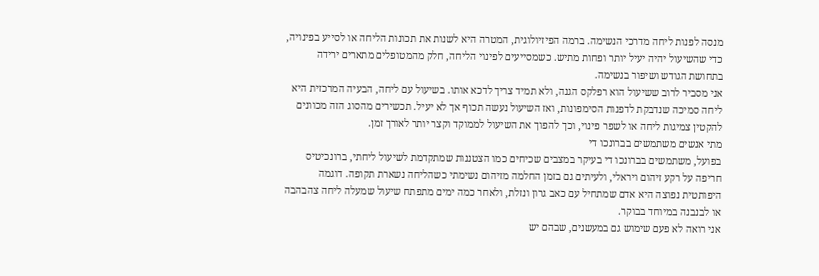מנסה לפנות ליחה מדרכי הנשימה. ברמה הפיזיולוגית, המטרה היא לשנות את תכונות הליחה או לסייע בפינויה, כדי שהשיעול יהיה יעיל יותר ופחות מתיש. כשמסייעים לפינוי הליחה, חלק מהמטופלים מתארים ירידה בתחושת הגודש ושיפור בנשימה.
אני מסביר לרוב ששיעול הוא רפלקס הגנה, ולא תמיד צריך לדכא אותו. בשיעול עם ליחה, הבעיה המרכזית היא ליחה סמיכה שנדבקת לדפנות הסימפונות, ואז השיעול נעשה תכוף אך לא יעיל. תכשירים מהסוג הזה מכוונים להקטין צמיגות ליחה או לשפר פינוי, וכך להפוך את השיעול לממוקד וקצר יותר לאורך זמן.
מתי אנשים משתמשים בברונכו די
בפועל, משתמשים בברונכו די בעיקר במצבים שכיחים כמו הצטננות שמתקדמת לשיעול ליחתי, ברונכיטיס חריפה על רקע זיהום ויראלי, ולעיתים גם בזמן החלמה מזיהום נשימתי כשהליחה נשארת תקופה. דוגמה היפותטית נפוצה היא אדם שמתחיל עם כאב גרון ונזלת, ולאחר כמה ימים מתפתח שיעול שמעלה ליחה צהבהבה או לבנבנה במיוחד בבוקר.
אני רואה לא פעם שימוש גם במעשנים, שבהם יש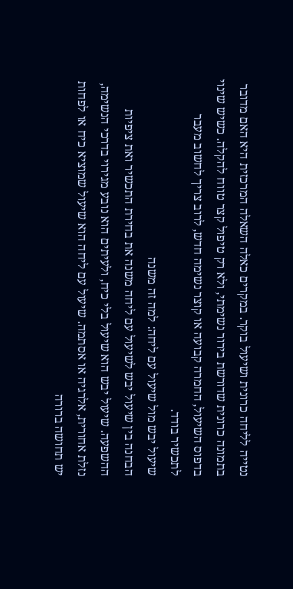נטייה לליחה כרונית ושיעול בוקר. במקרים כאלה השאלה המרכזית היא האם מדובר בתמונה כרונית שדורשת בירור נשימתי, ולא רק טיפול קצר טווח להקלה. כשיש שינוי בדפוס השיעול, החמרה קבועה או קוצר נשימה חדש, לרוב צריך לחשוב מעבר לתכשיר בודד.
שיעול יבש מול שיעול עם ליחה: למה זה משנה
הבחנה בין שיעול יבש לשיעול עם ליחה משנה את בחירת התכשיר ואת ציפיות ההשפעה. שיעול יבש הוא שיעול בלי כיח, ולעיתים הוא נובע מגירוי בדרכי הנשימה, נזלת אחורית, אלרגיה או אסתמה. שיעול עם ליחה הוא שיעול שמוציא כיח או לפחות יש תחושה ברורה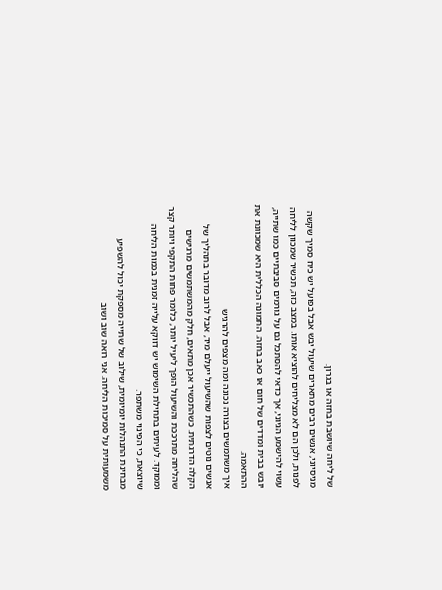של ליחה שיושבת בחזה או בגרון.
מניסיוני, אנשים רבים מתארים שיעול יבש אבל בפועל יש כיח סמיך שקשה לפנות, ולכן הם לא מצליחים להוציא אותו. במצב כזה, תכשיר שמכוון לליחה עשוי להישמע הגיוני, אך כדאי להסתכל גם על גורמים סביבתיים כמו שתייה, יובש בבית ומדדים של חום או כאב בחזה. התמונה הכללית היא שמכוונת את ההתאמה.
איך משתמשים בצורה נכונה ומה מצפים להרגיש
אנשים נוטים לצפות שהשיעול ייעלם מיד, אבל לרוב מדובר בתהליך של הקלה הדרגתית. כשהתכשיר אכן מתאים, חלק מהמשתמשים מרגישים שהליחה מתרככת והשיעול הופך ליעיל יותר, כלומר פחות התקפי ויותר קצר וממוקד. לעיתים בתחילת השימוש יש דווקא עלייה זמנית בכמות הליחה שיוצאת, כי הפינוי משתפר.
מבחינת התנהלות יומיומית, שילוב של שתייה מספקת יכול להשפיע משמעותית על סמיכות הליחה. אני רואה שוב ושוב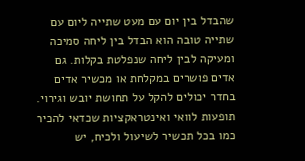שהבדל בין יום עם מעט שתייה ליום עם שתייה טובה הוא הבדל בין ליחה סמיכה ומעיקה לבין ליחה שנפלטת בקלות. גם אדים פושרים במקלחת או מכשיר אדים בחדר יכולים להקל על תחושת יובש וגירוי.
תופעות לוואי ואינטראקציות שכדאי להכיר
כמו בכל תכשיר לשיעול ולכיח, יש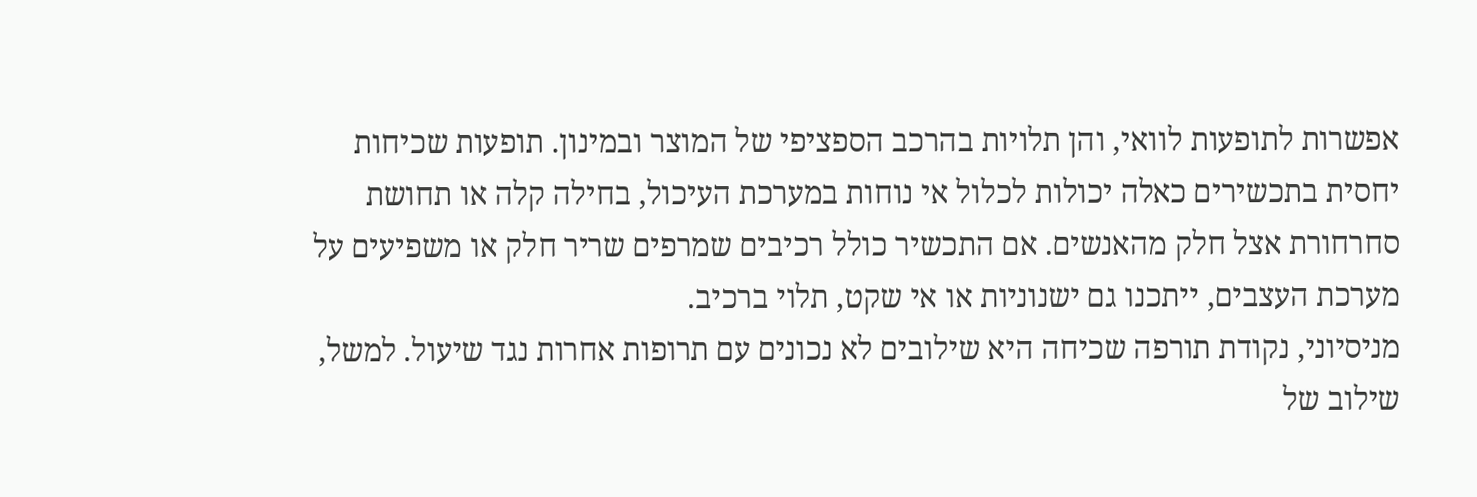אפשרות לתופעות לוואי, והן תלויות בהרכב הספציפי של המוצר ובמינון. תופעות שכיחות יחסית בתכשירים כאלה יכולות לכלול אי נוחות במערכת העיכול, בחילה קלה או תחושת סחרחורת אצל חלק מהאנשים. אם התכשיר כולל רכיבים שמרפים שריר חלק או משפיעים על מערכת העצבים, ייתכנו גם ישנוניות או אי שקט, תלוי ברכיב.
מניסיוני, נקודת תורפה שכיחה היא שילובים לא נכונים עם תרופות אחרות נגד שיעול. למשל, שילוב של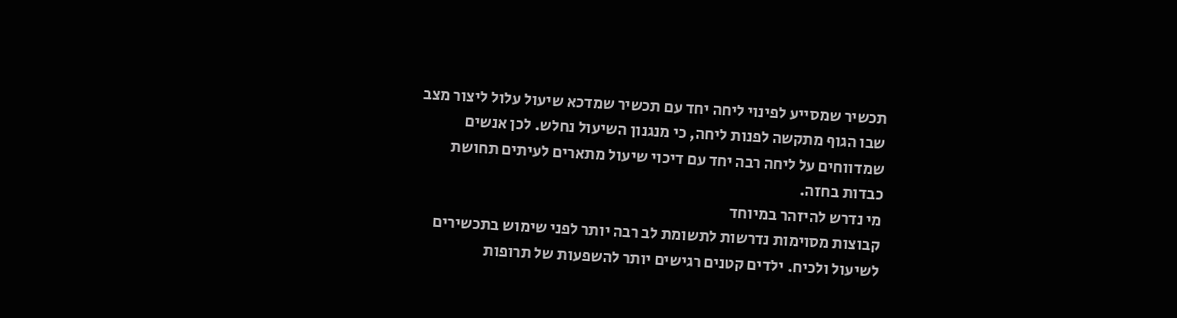תכשיר שמסייע לפינוי ליחה יחד עם תכשיר שמדכא שיעול עלול ליצור מצב שבו הגוף מתקשה לפנות ליחה, כי מנגנון השיעול נחלש. לכן אנשים שמדווחים על ליחה רבה יחד עם דיכוי שיעול מתארים לעיתים תחושת כבדות בחזה.
מי נדרש להיזהר במיוחד
קבוצות מסוימות נדרשות לתשומת לב רבה יותר לפני שימוש בתכשירים לשיעול ולכיח. ילדים קטנים רגישים יותר להשפעות של תרופות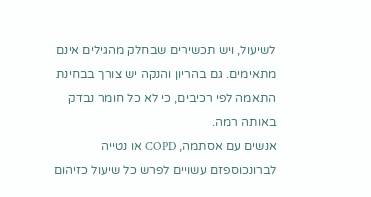לשיעול, ויש תכשירים שבחלק מהגילים אינם מתאימים. גם בהריון והנקה יש צורך בבחינת התאמה לפי רכיבים, כי לא כל חומר נבדק באותה רמה.
אנשים עם אסתמה, COPD או נטייה לברונכוספזם עשויים לפרש כל שיעול כזיהום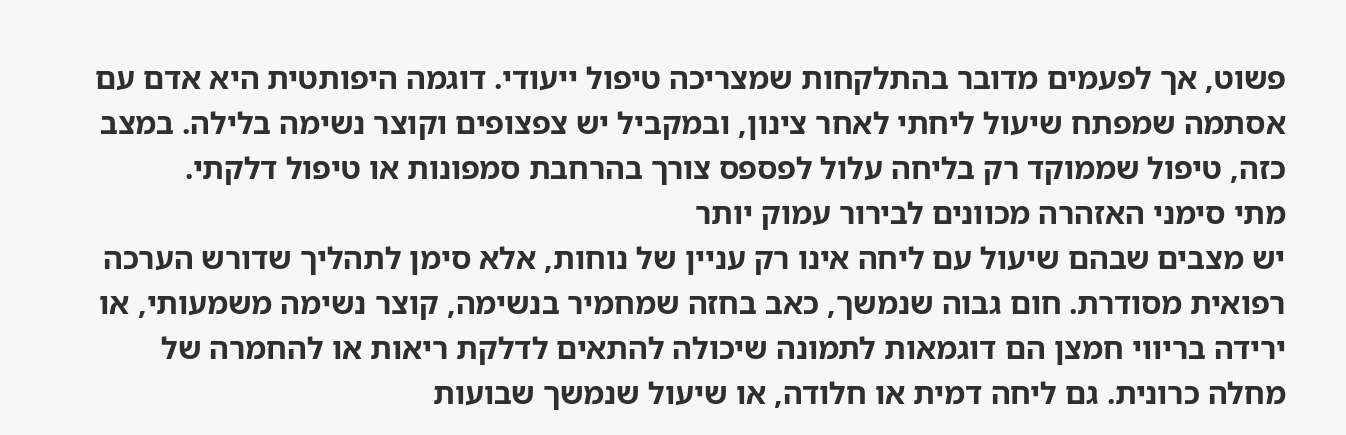פשוט, אך לפעמים מדובר בהתלקחות שמצריכה טיפול ייעודי. דוגמה היפותטית היא אדם עם אסתמה שמפתח שיעול ליחתי לאחר צינון, ובמקביל יש צפצופים וקוצר נשימה בלילה. במצב כזה, טיפול שממוקד רק בליחה עלול לפספס צורך בהרחבת סמפונות או טיפול דלקתי.
מתי סימני האזהרה מכוונים לבירור עמוק יותר
יש מצבים שבהם שיעול עם ליחה אינו רק עניין של נוחות, אלא סימן לתהליך שדורש הערכה רפואית מסודרת. חום גבוה שנמשך, כאב בחזה שמחמיר בנשימה, קוצר נשימה משמעותי, או ירידה בריווי חמצן הם דוגמאות לתמונה שיכולה להתאים לדלקת ריאות או להחמרה של מחלה כרונית. גם ליחה דמית או חלודה, או שיעול שנמשך שבועות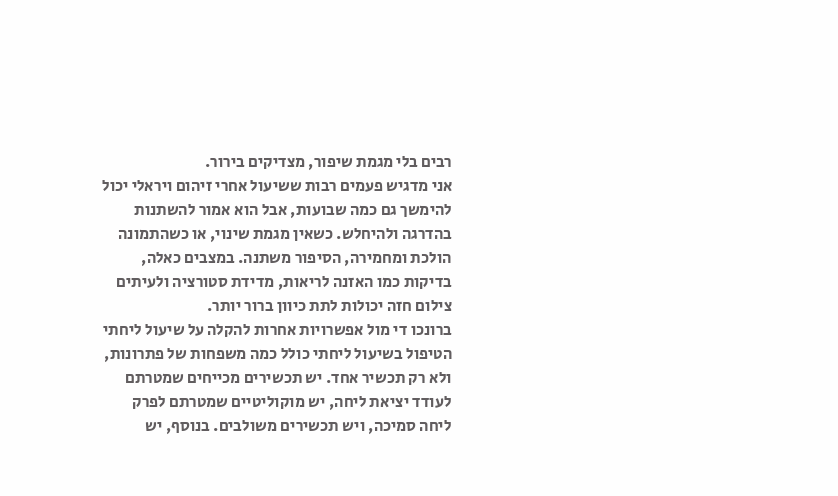רבים בלי מגמת שיפור, מצדיקים בירור.
אני מדגיש פעמים רבות ששיעול אחרי זיהום ויראלי יכול להימשך גם כמה שבועות, אבל הוא אמור להשתנות בהדרגה ולהיחלש. כשאין מגמת שינוי, או כשהתמונה הולכת ומחמירה, הסיפור משתנה. במצבים כאלה, בדיקות כמו האזנה לריאות, מדידת סטורציה ולעיתים צילום חזה יכולות לתת כיוון ברור יותר.
ברונכו די מול אפשרויות אחרות להקלה על שיעול ליחתי
הטיפול בשיעול ליחתי כולל כמה משפחות של פתרונות, ולא רק תכשיר אחד. יש תכשירים מכייחים שמטרתם לעודד יציאת ליחה, יש מוקוליטיים שמטרתם לפרק ליחה סמיכה, ויש תכשירים משולבים. בנוסף, יש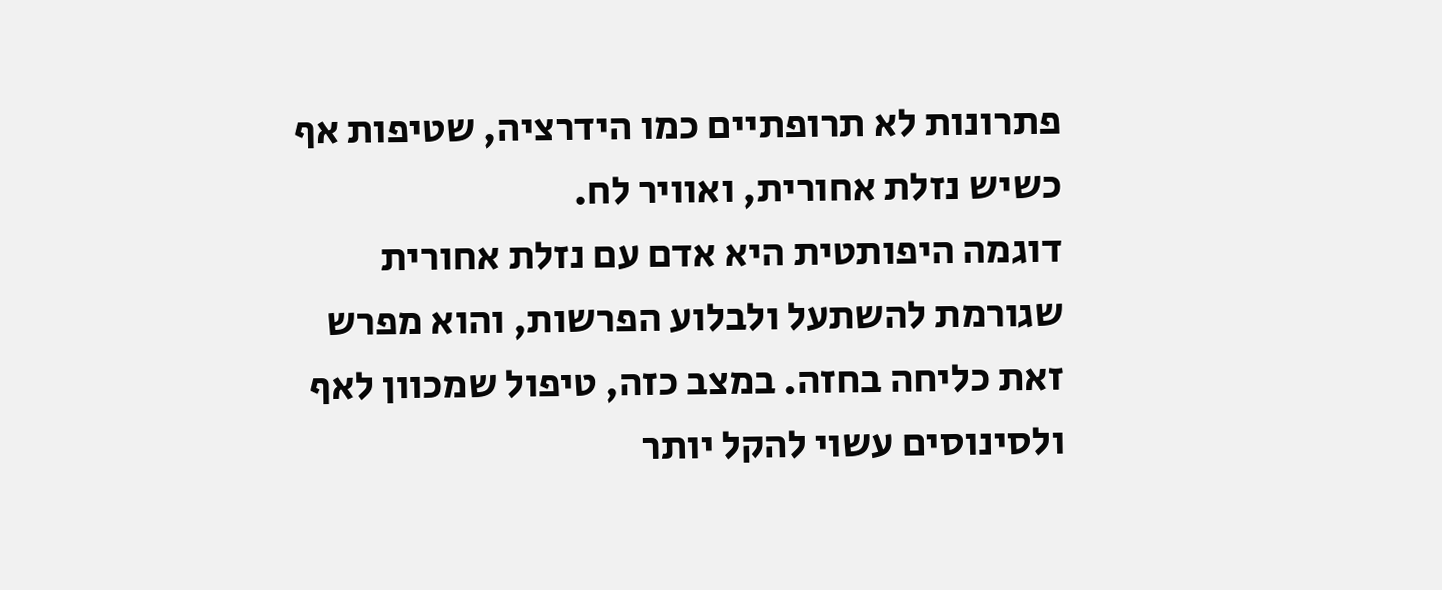פתרונות לא תרופתיים כמו הידרציה, שטיפות אף כשיש נזלת אחורית, ואוויר לח.
דוגמה היפותטית היא אדם עם נזלת אחורית שגורמת להשתעל ולבלוע הפרשות, והוא מפרש זאת כליחה בחזה. במצב כזה, טיפול שמכוון לאף ולסינוסים עשוי להקל יותר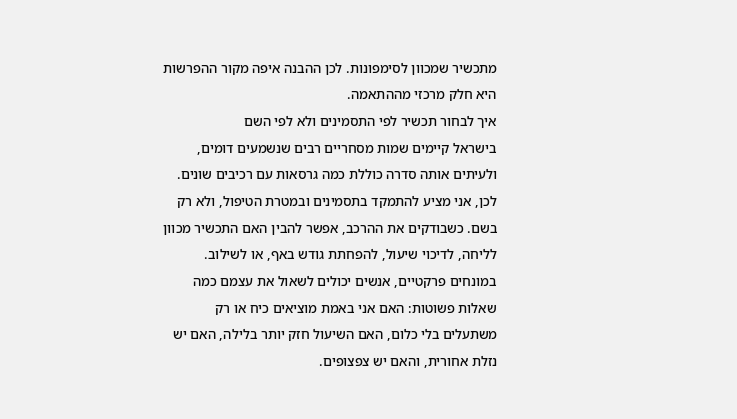מתכשיר שמכוון לסימפונות. לכן ההבנה איפה מקור ההפרשות היא חלק מרכזי מההתאמה.
איך לבחור תכשיר לפי התסמינים ולא לפי השם
בישראל קיימים שמות מסחריים רבים שנשמעים דומים, ולעיתים אותה סדרה כוללת כמה גרסאות עם רכיבים שונים. לכן, אני מציע להתמקד בתסמינים ובמטרת הטיפול, ולא רק בשם. כשבודקים את ההרכב, אפשר להבין האם התכשיר מכוון לליחה, לדיכוי שיעול, להפחתת גודש באף, או לשילוב.
במונחים פרקטיים, אנשים יכולים לשאול את עצמם כמה שאלות פשוטות: האם אני באמת מוציאים כיח או רק משתעלים בלי כלום, האם השיעול חזק יותר בלילה, האם יש נזלת אחורית, והאם יש צפצופים.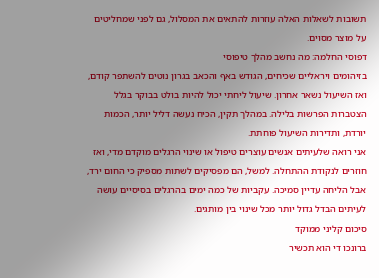תשובות לשאלות האלה עוזרות להתאים את המסלול, גם לפני שמחליטים על מוצר מסוים.
דפוסי החלמה: מה נחשב מהלך טיפוסי
בזיהומים ויראליים שכיחים, הגודש באף והכאב בגרון נוטים להשתפר קודם, ואז השיעול נשאר אחרון. שיעול ליחתי יכול להיות בולט בבוקר בגלל הצטברות הפרשות בלילה. במהלך תקין, הכיח נעשה דליל יותר, הכמות יורדת, ותדירות השיעול פוחתת.
אני רואה שלעיתים אנשים עוצרים טיפול או שינוי הרגלים מוקדם מדי, ואז חוזרים לנקודת ההתחלה. למשל, הם מפסיקים לשתות מספיק כי החום ירד, אבל הליחה עדיין סמיכה. עקביות של כמה ימים בהרגלים בסיסיים עושה לעיתים הבדל גדול יותר מכל שינוי בין מותגים.
סיכום קליני ממוקד
ברונכו די הוא תכשיר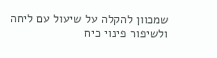שמכוון להקלה על שיעול עם ליחה ולשיפור פינוי כיח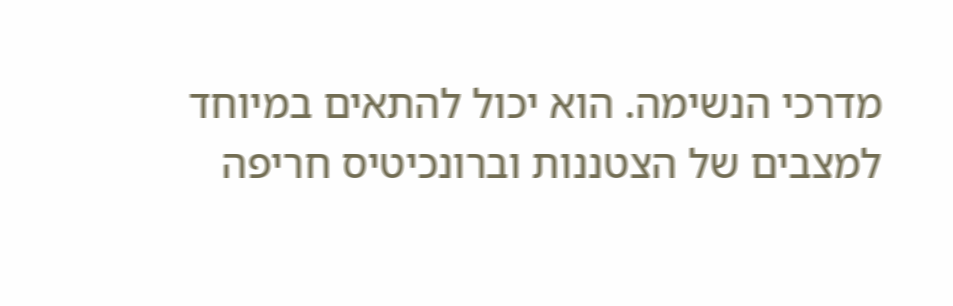מדרכי הנשימה. הוא יכול להתאים במיוחד למצבים של הצטננות וברונכיטיס חריפה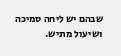שבהם יש ליחה סמיכה ושיעול מתיש.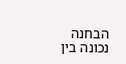הבחנה נכונה בין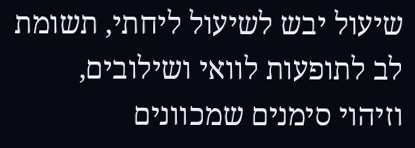שיעול יבש לשיעול ליחתי, תשומת לב לתופעות לוואי ושילובים, וזיהוי סימנים שמכוונים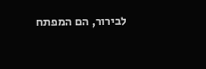לבירור, הם המפתח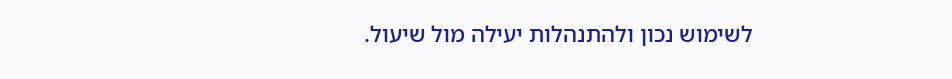לשימוש נכון ולהתנהלות יעילה מול שיעול.